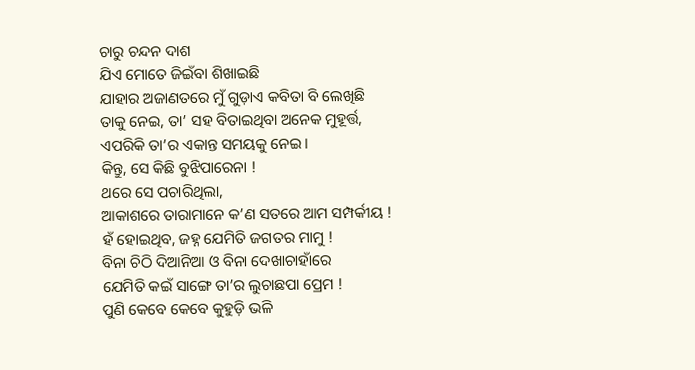ଚାରୁ ଚନ୍ଦନ ଦାଶ
ଯିଏ ମୋତେ ଜିଇଁବା ଶିଖାଇଛି
ଯାହାର ଅଜାଣତରେ ମୁଁ ଗୁଡ଼ାଏ କବିତା ବି ଲେଖିଛି
ତାକୁ ନେଇ, ତା’ ସହ ବିତାଇଥିବା ଅନେକ ମୁହୂର୍ତ୍ତ,
ଏପରିକି ତା’ର ଏକାନ୍ତ ସମୟକୁ ନେଇ।
କିନ୍ତୁ, ସେ କିଛି ବୁଝିପାରେନା !
ଥରେ ସେ ପଚାରିଥିଲା,
ଆକାଶରେ ତାରାମାନେ କ’ଣ ସତରେ ଆମ ସମ୍ପର୍କୀୟ !
ହଁ ହୋଇଥିବ, ଜହ୍ନ ଯେମିତି ଜଗତର ମାମୁ !
ବିନା ଚିଠି ଦିଆନିଆ ଓ ବିନା ଦେଖାଚାହାଁରେ
ଯେମିତି କଇଁ ସାଙ୍ଗେ ତା’ର ଲୁଚାଛପା ପ୍ରେମ !
ପୁଣି କେବେ କେବେ କୁହୁଡ଼ି ଭଳି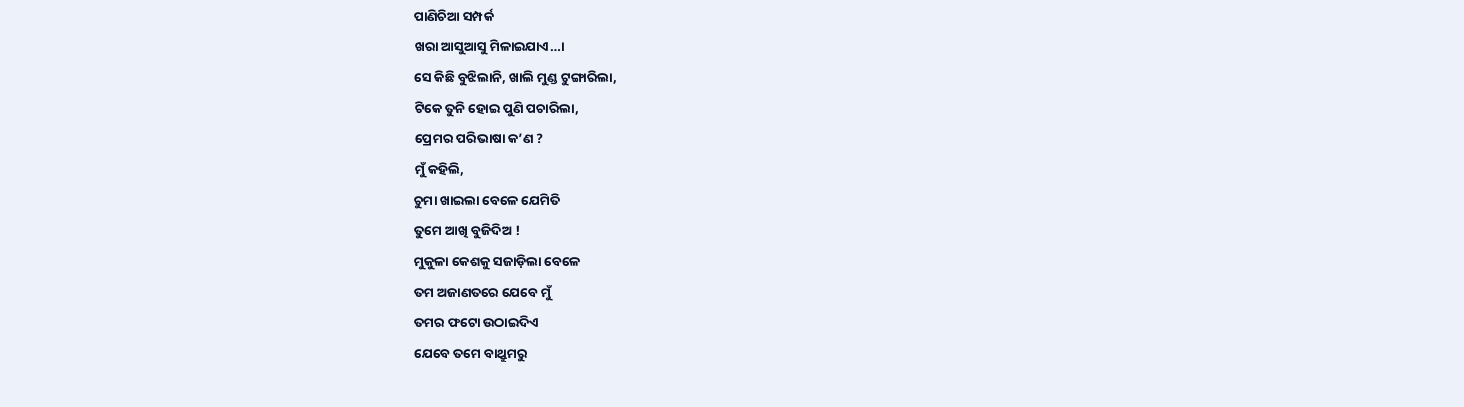ପାଣିଚିଆ ସମ୍ପର୍କ
ଖରା ଆସୁଆସୁ ମିଳାଇଯାଏ…।
ସେ କିଛି ବୁଝିଲାନି, ଖାଲି ମୁଣ୍ଡ ଟୁଙ୍ଗାରିଲା,
ଟିକେ ତୁନି ହୋଇ ପୁଣି ପଚାରିଲା,
ପ୍ରେମର ପରିଭାଷା କ’ଣ ?
ମୁଁ କହିଲି,
ଚୁମା ଖାଇଲା ବେଳେ ଯେମିତି
ତୁମେ ଆଖି ବୁଜିଦିଅ !
ମୁକୁଳା କେଶକୁ ସଜାଡ଼ିଲା ବେଳେ
ତମ ଅଜାଣତରେ ଯେବେ ମୁଁ
ତମର ଫଟୋ ଉଠାଇଦିଏ
ଯେବେ ତମେ ବାଥ୍ରୁମରୁ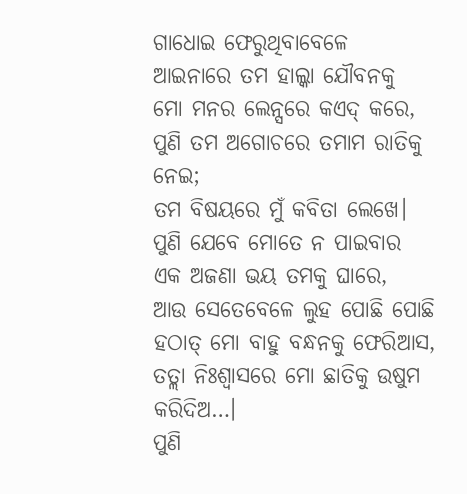ଗାଧୋଇ ଫେରୁଥିବାବେଳେ
ଆଇନାରେ ତମ ହାଲ୍କା ଯୌବନକୁ
ମୋ ମନର ଲେନ୍ସରେ କଏଦ୍ କରେ,
ପୁଣି ତମ ଅଗୋଚରେ ତମାମ ରାତିକୁ ନେଇ;
ତମ ବିଷୟରେ ମୁଁ କବିତା ଲେଖେ।
ପୁଣି ଯେବେ ମୋତେ ନ ପାଇବାର
ଏକ ଅଜଣା ଭୟ ତମକୁ ଘାରେ,
ଆଉ ସେତେବେଳେ ଲୁହ ପୋଛି ପୋଛି
ହଠାତ୍ ମୋ ବାହୁ ବନ୍ଧନକୁ ଫେରିଆସ,
ତତ୍ଲା ନିଃଶ୍ବାସରେ ମୋ ଛାତିକୁ ଉଷୁମ କରିଦିଅ…।
ପୁଣି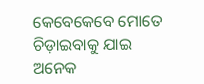କେବେକେବେ ମୋତେ ଚିଡ଼ାଇବାକୁ ଯାଇ
ଅନେକ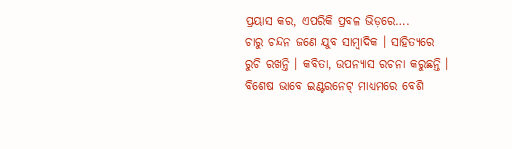ପ୍ରୟାସ କର, ଏପରିକି ପ୍ରବଳ ଭିଡ଼ରେ….
ଚାରୁ ଚନ୍ଦନ ଜଣେ ଯୁବ ସାମ୍ବାଦିକ । ସାହିତ୍ୟରେ ରୁଚି ରଖନ୍ତି । କବିତା, ଉପନ୍ୟାସ ରଚନା କରୁଛନ୍ତି । ବିଶେଷ ଭାବେ ଇଣ୍ଟରନେଟ୍ ମାଧ୍ୟମରେ ବେଶି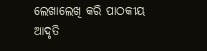ଲେଖାଲେଖି କରି ପାଠକୀୟ ଆଦୃତି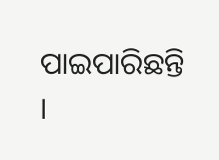ପାଇପାରିଛନ୍ତି ।